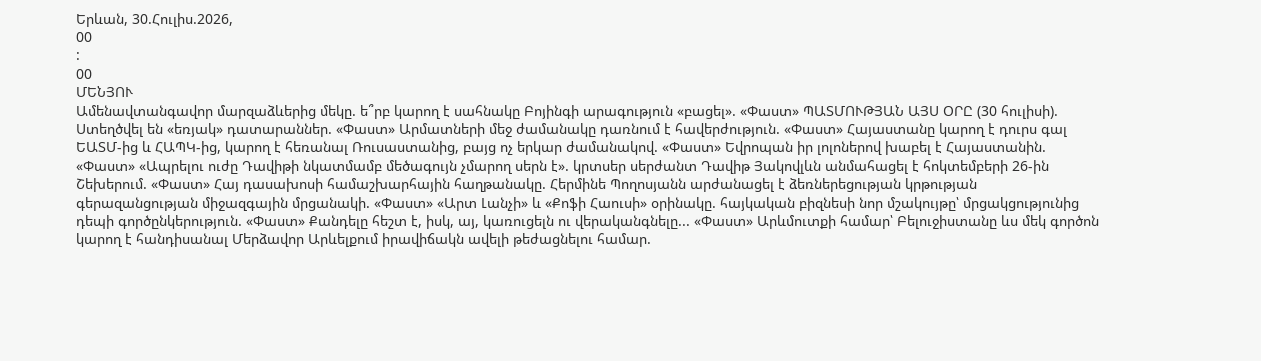Երևան, 30.Հուլիս.2026,
00
:
00
ՄԵՆՅՈՒ
Ամենավտանգավոր մարզաձևերից մեկը. ե՞րբ կարող է սահնակը Բոյինգի արագություն «բացել». «Փաստ» ՊԱՏՄՈՒԹՅԱՆ ԱՅՍ ՕՐԸ (30 հուլիսի). Ստեղծվել են «եռյակ» դատարաններ. «Փաստ» Արմատների մեջ ժամանակը դառնում է հավերժություն. «Փաստ» Հայաստանը կարող է դուրս գալ ԵԱՏՄ-ից և ՀԱՊԿ-ից, կարող է հեռանալ Ռուսաստանից, բայց ոչ երկար ժամանակով. «Փաստ» Եվրոպան իր լոլոներով խաբել է Հայաստանին. «Փաստ» «Ապրելու ուժը Դավիթի նկատմամբ մեծագույն չմարող սերն է». կրտսեր սերժանտ Դավիթ Յակովլևն անմահացել է հոկտեմբերի 26-ին Շեխերում. «Փաստ» Հայ դասախոսի համաշխարհային հաղթանակը. Հերմինե Պողոսյանն արժանացել է ձեռներեցության կրթության գերազանցության միջազգային մրցանակի. «Փաստ» «Արտ Լանչի» և «Քոֆի Հաուսի» օրինակը. հայկական բիզնեսի նոր մշակույթը՝ մրցակցությունից դեպի գործընկերություն. «Փաստ» Քանդելը հեշտ է, իսկ, այ, կառուցելն ու վերականգնելը... «Փաստ» Արևմուտքի համար՝ Բելուջիստանը ևս մեկ գործոն կարող է հանդիսանալ Մերձավոր Արևելքում իրավիճակն ավելի թեժացնելու համար.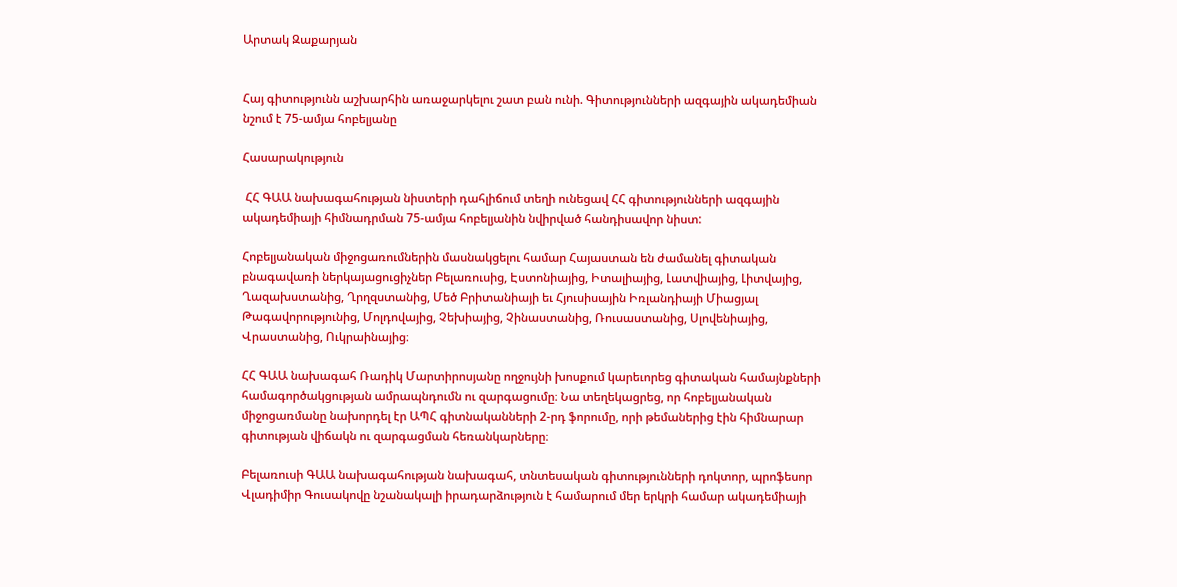Արտակ Զաքարյան


Հայ գիտությունն աշխարհին առաջարկելու շատ բան ունի. Գիտությունների ազգային ակադեմիան նշում է 75-ամյա հոբելյանը

Հասարակություն

 ՀՀ ԳԱԱ նախագահության նիստերի դահլիճում տեղի ունեցավ ՀՀ գիտությունների ազգային ակադեմիայի հիմնադրման 75-ամյա հոբելյանին նվիրված հանդիսավոր նիստ:

Հոբելյանական միջոցառումներին մասնակցելու համար Հայաստան են ժամանել գիտական բնագավառի ներկայացուցիչներ Բելառուսից, Էստոնիայից, Իտալիայից, Լատվիայից, Լիտվայից, Ղազախստանից, Ղրղզստանից, Մեծ Բրիտանիայի եւ Հյուսիսային Իռլանդիայի Միացյալ Թագավորությունից, Մոլդովայից, Չեխիայից, Չինաստանից, Ռուսաստանից, Սլովենիայից, Վրաստանից, Ուկրաինայից։

ՀՀ ԳԱԱ նախագահ Ռադիկ Մարտիրոսյանը ողջույնի խոսքում կարեւորեց գիտական համայնքների համագործակցության ամրապնդումն ու զարգացումը։ Նա տեղեկացրեց, որ հոբելյանական միջոցառմանը նախորդել էր ԱՊՀ գիտնականների 2-րդ ֆորումը, որի թեմաներից էին հիմնարար գիտության վիճակն ու զարգացման հեռանկարները։

Բելառուսի ԳԱԱ նախագահության նախագահ, տնտեսական գիտությունների դոկտոր, պրոֆեսոր Վլադիմիր Գուսակովը նշանակալի իրադարձություն է համարում մեր երկրի համար ակադեմիայի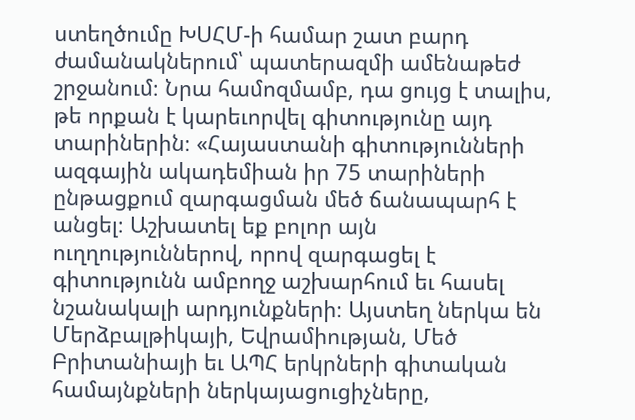ստեղծումը ԽՍՀՄ-ի համար շատ բարդ ժամանակներում՝ պատերազմի ամենաթեժ շրջանում։ Նրա համոզմամբ, դա ցույց է տալիս, թե որքան է կարեւորվել գիտությունը այդ տարիներին։ «Հայաստանի գիտությունների ազգային ակադեմիան իր 75 տարիների ընթացքում զարգացման մեծ ճանապարհ է անցել։ Աշխատել եք բոլոր այն ուղղություններով, որով զարգացել է գիտությունն ամբողջ աշխարհում եւ հասել նշանակալի արդյունքների։ Այստեղ ներկա են Մերձբալթիկայի, Եվրամիության, Մեծ Բրիտանիայի եւ ԱՊՀ երկրների գիտական համայնքների ներկայացուցիչները,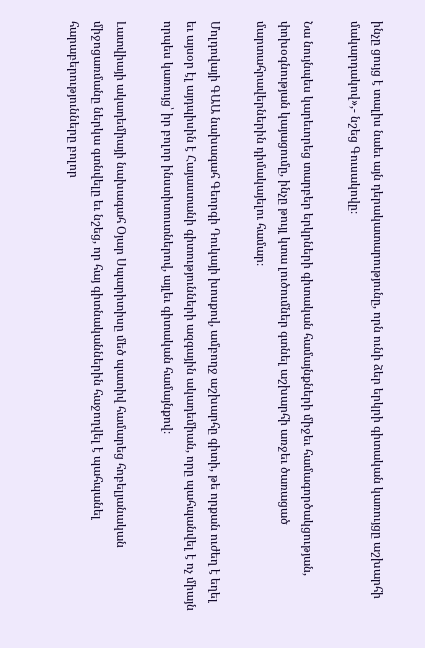ինչը ցույց է տալիս նաեւ այն դերակատարությունը, որն ունի ձեր երկրի գիտական կառույցը աշխարհի մակարդակով»,- նշեց Գուսակովը։

Նա նույնպես կարեւորեց տարբեր երկրների գիտական համայնքների միջեւ համագործակցության, փոխօգնության կայացումը, ինչը թույլ կտա լուծումներ գտնել աշխարհի առջեւ ծառացած մարտահրավերներին դիմակայելու համար։

Մոլդովայի ԳԱԱ նախագահ Գեորգի Դուկայի խոսքով, ամբողջ աշխարհը գիտի, թե որքան ուժեղ է եղել եւ այսօր էլ այդպիսին է Հայաստանի գիտությունների ազգային ակադեմիան, որը պահպանվել է ոչ միայն որպես կառույց՝ իր բոլոր ինստիտուտներով, այլեւ գիտական համայնքով։

Լատվիայի ակադեմիայի նախագահ Օյար Սպարիտիսը մեծ պատիվ համարեց հոբելյանական միջոցառմանը ներկա գտնվելը եւ նշեց, որ հայ գիտնականներին հաջողվել է պահպանել հարաբերությունները բոլոր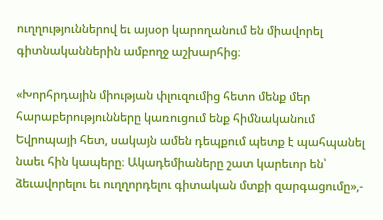ուղղություններով եւ այսօր կարողանում են միավորել գիտնականներին ամբողջ աշխարհից։

«Խորհրդային միության փլուզումից հետո մենք մեր հարաբերությունները կառուցում ենք հիմնականում Եվրոպայի հետ, սակայն ամեն դեպքում պետք է պահպանել նաեւ հին կապերը։ Ակադեմիաները շատ կարեւոր են՝ ձեւավորելու եւ ուղղորդելու գիտական մտքի զարգացումը»,-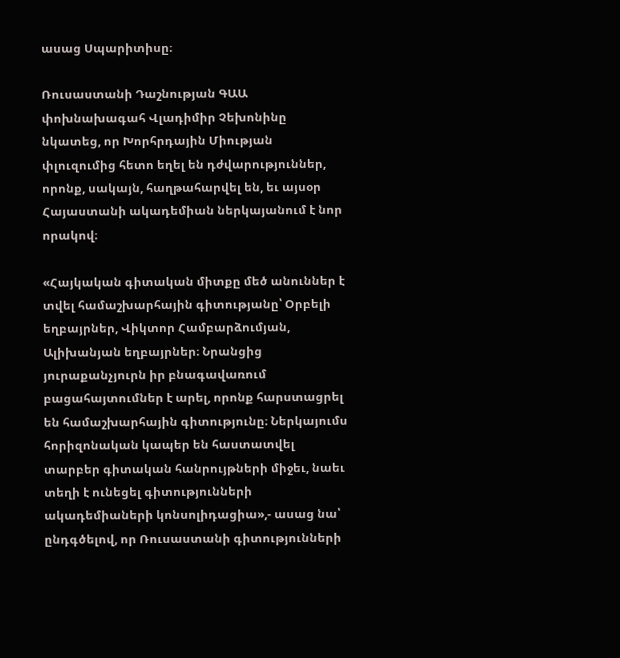ասաց Սպարիտիսը։

Ռուսաստանի Դաշնության ԳԱԱ փոխնախագահ Վլադիմիր Չեխոնինը նկատեց, որ Խորհրդային Միության փլուզումից հետո եղել են դժվարություններ, որոնք, սակայն, հաղթահարվել են, եւ այսօր Հայաստանի ակադեմիան ներկայանում է նոր որակով։

«Հայկական գիտական միտքը մեծ անուններ է տվել համաշխարհային գիտությանը՝ Օրբելի եղբայրներ, Վիկտոր Համբարձումյան, Ալիխանյան եղբայրներ։ Նրանցից յուրաքանչյուրն իր բնագավառում բացահայտումներ է արել, որոնք հարստացրել են համաշխարհային գիտությունը։ Ներկայումս հորիզոնական կապեր են հաստատվել տարբեր գիտական հանրույթների միջեւ, նաեւ տեղի է ունեցել գիտությունների ակադեմիաների կոնսոլիդացիա»,- ասաց նա՝ ընդգծելով, որ Ռուսաստանի գիտությունների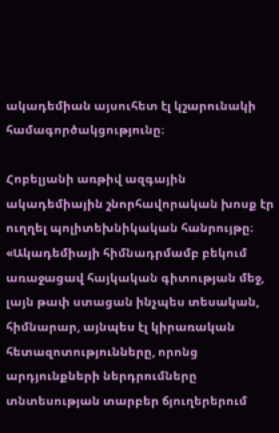ակադեմիան այսուհետ էլ կշարունակի համագործակցությունը։

Հոբելյանի առթիվ ազգային ակադեմիային շնորհավորական խոսք էր ուղղել պոլիտեխնիկական հանրույթը։ «Ակադեմիայի հիմնադրմամբ բեկում առաջացավ հայկական գիտության մեջ, լայն թափ ստացան ինչպես տեսական, հիմնարար, այնպես էլ կիրառական հետազոտությունները, որոնց արդյունքների ներդրումները տնտեսության տարբեր ճյուղերերում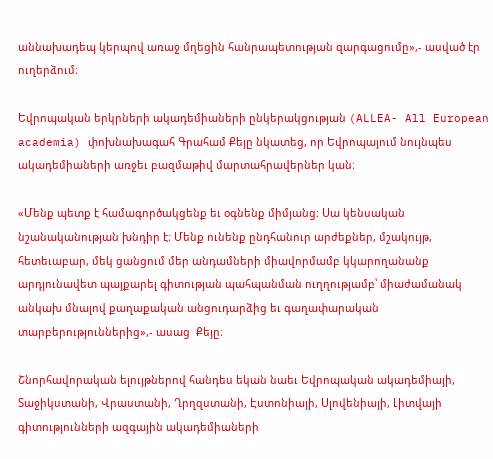աննախադեպ կերպով առաջ մղեցին հանրապետության զարգացումը»,- ասված էր ուղերձում։

Եվրոպական երկրների ակադեմիաների ընկերակցության (ALLEA- All European academia) փոխնախագահ Գրահամ Քեյը նկատեց, որ Եվրոպայում նույնպես ակադեմիաների առջեւ բազմաթիվ մարտահրավերներ կան։

«Մենք պետք է համագործակցենք եւ օգնենք միմյանց։ Սա կենսական նշանականության խնդիր է։ Մենք ունենք ընդհանուր արժեքներ, մշակույթ, հետեւաբար, մեկ ցանցում մեր անդամների միավորմամբ կկարողանանք արդյունավետ պայքարել գիտության պահպանման ուղղությամբ՝ միաժամանակ անկախ մնալով քաղաքական անցուդարձից եւ գաղափարական տարբերություններից»,- ասաց  Քեյը։

Շնորհավորական ելույթներով հանդես եկան նաեւ Եվրոպական ակադեմիայի, Տաջիկստանի, Վրաստանի, Ղրղզստանի, Էստոնիայի, Սլովենիայի, Լիտվայի գիտությունների ազգային ակադեմիաների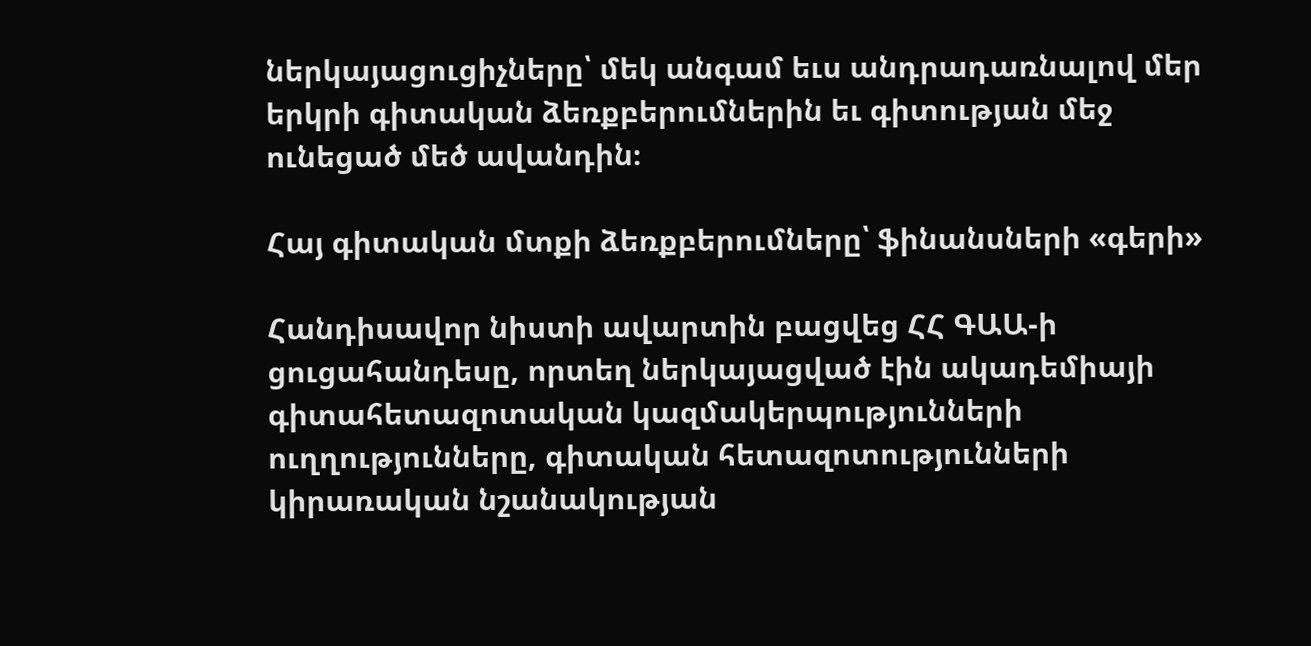ներկայացուցիչները՝ մեկ անգամ եւս անդրադառնալով մեր երկրի գիտական ձեռքբերումներին եւ գիտության մեջ ունեցած մեծ ավանդին։

Հայ գիտական մտքի ձեռքբերումները՝ ֆինանսների «գերի»

Հանդիսավոր նիստի ավարտին բացվեց ՀՀ ԳԱԱ-ի ցուցահանդեսը, որտեղ ներկայացված էին ակադեմիայի գիտահետազոտական կազմակերպությունների ուղղությունները, գիտական հետազոտությունների կիրառական նշանակության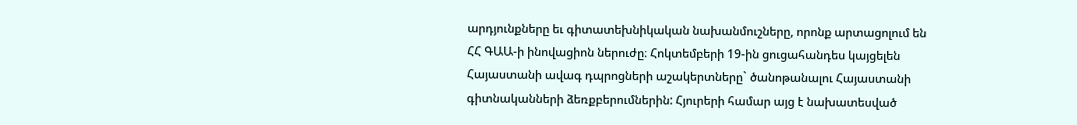արդյունքները եւ գիտատեխնիկական նախանմուշները, որոնք արտացոլում են ՀՀ ԳԱԱ-ի ինովացիոն ներուժը։ Հոկտեմբերի 19-ին ցուցահանդես կայցելեն Հայաստանի ավագ դպրոցների աշակերտները` ծանոթանալու Հայաստանի գիտնականների ձեռքբերումներին: Հյուրերի համար այց է նախատեսված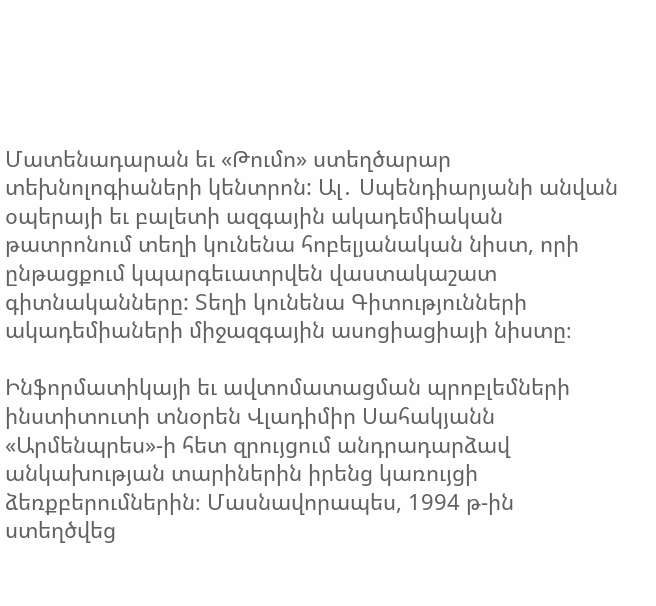Մատենադարան եւ «Թումո» ստեղծարար տեխնոլոգիաների կենտրոն: Ալ․ Սպենդիարյանի անվան օպերայի եւ բալետի ազգային ակադեմիական թատրոնում տեղի կունենա հոբելյանական նիստ, որի ընթացքում կպարգեւատրվեն վաստակաշատ գիտնականները: Տեղի կունենա Գիտությունների ակադեմիաների միջազգային ասոցիացիայի նիստը։

Ինֆորմատիկայի եւ ավտոմատացման պրոբլեմների ինստիտուտի տնօրեն Վլադիմիր Սահակյանն  «Արմենպրես»-ի հետ զրույցում անդրադարձավ անկախության տարիներին իրենց կառույցի ձեռքբերումներին։ Մասնավորապես, 1994 թ-ին ստեղծվեց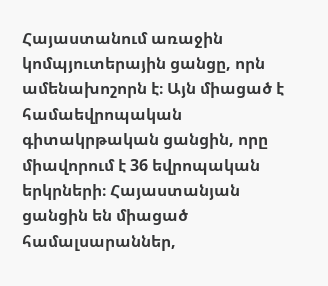Հայաստանում առաջին կոմպյուտերային ցանցը, որն ամենախոշորն է։ Այն միացած է համաեվրոպական գիտակրթական ցանցին, որը միավորում է 36 եվրոպական երկրների։ Հայաստանյան ցանցին են միացած համալսարաններ,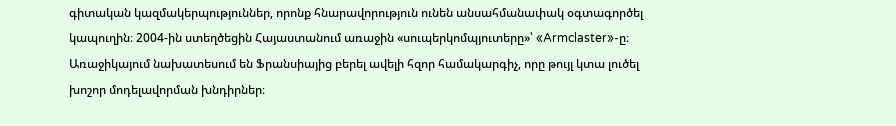գիտական կազմակերպություններ, որոնք հնարավորություն ունեն անսահմանափակ օգտագործել կապուղին։ 2004-ին ստեղծեցին Հայաստանում առաջին «սուպերկոմպյուտերը»՝ «Armclaster»-ը։ Առաջիկայում նախատեսում են Ֆրանսիայից բերել ավելի հզոր համակարգիչ, որը թույլ կտա լուծել խոշոր մոդելավորման խնդիրներ։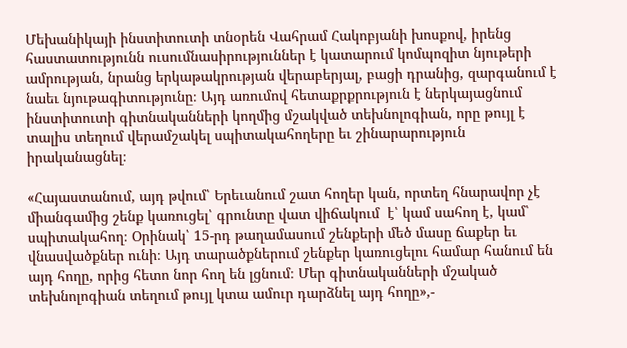Մեխանիկայի ինստիտուտի տնօրեն Վահրամ Հակոբյանի խոսքով, իրենց հաստատությունն ուսումնասիրություններ է կատարում կոմպոզիտ նյութերի ամրության, նրանց երկաթակրության վերաբերյալ, բացի դրանից, զարգանում է նաեւ նյութագիտությունը։ Այդ առումով հետաքրքրություն է ներկայացնում ինստիտուտի գիտնականների կողմից մշակված տեխնոլոգիան, որը թույլ է տալիս տեղում վերամշակել սպիտակահողերը եւ շինարարություն իրականացնել։

«Հայաստանում, այդ թվում՝ Երեւանում շատ հողեր կան, որտեղ հնարավոր չէ միանգամից շենք կառուցել՝ գրունտը վատ վիճակում  է՝ կամ սահող է, կամ՝ սպիտակահող։ Օրինակ՝ 15-րդ թաղամասում շենքերի մեծ մասը ճաքեր եւ վնասվածքներ ունի։ Այդ տարածքներում շենքեր կառուցելու համար հանում են այդ հողը, որից հետո նոր հող են լցնում։ Մեր գիտնականների մշակած տեխնոլոգիան տեղում թույլ կտա ամուր դարձնել այդ հողը»,-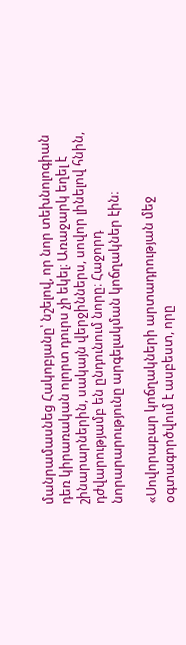մանրամասնեց Հակոբյանը՝ նշելով, որ նոր տեխնոլոգիան դեռ կիրառական ոլորտ դուրս չի եկել։ Առաջարկ եղել է շինարարներին, սակայն վերջիններս, սովոր լինելով հնին, դժվարությամբ են ընդունում նորը։ Հաջորդ նորարարությունը արգելակման կոճղակներ էին։

«Սովորաբար կոճղակների արտադրության մեջ օգտագործվում է ասբեստ, որը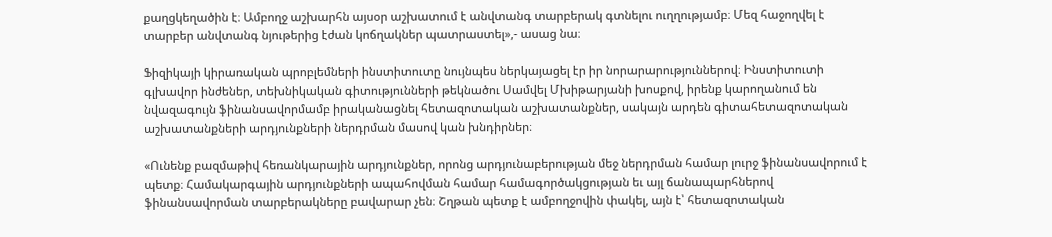քաղցկեղածին է։ Ամբողջ աշխարհն այսօր աշխատում է անվտանգ տարբերակ գտնելու ուղղությամբ։ Մեզ հաջողվել է տարբեր անվտանգ նյութերից էժան կոճղակներ պատրաստել»,- ասաց նա։

Ֆիզիկայի կիրառական պրոբլեմների ինստիտուտը նույնպես ներկայացել էր իր նորարարություններով։ Ինստիտուտի գլխավոր ինժեներ, տեխնիկական գիտությունների թեկնածու Սամվել Մխիթարյանի խոսքով, իրենք կարողանում են նվազագույն ֆինանսավորմամբ իրականացնել հետազոտական աշխատանքներ, սակայն արդեն գիտահետազոտական աշխատանքների արդյունքների ներդրման մասով կան խնդիրներ։

«Ունենք բազմաթիվ հեռանկարային արդյունքներ, որոնց արդյունաբերության մեջ ներդրման համար լուրջ ֆինանսավորում է պետք։ Համակարգային արդյունքների ապահովման համար համագործակցության եւ այլ ճանապարհներով ֆինանսավորման տարբերակները բավարար չեն։ Շղթան պետք է ամբողջովին փակել, այն է՝ հետազոտական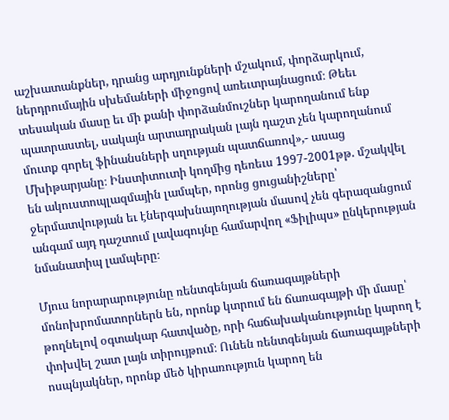աշխատանքներ, դրանց արդյունքների մշակում, փորձարկում, ներդրումային սխեմաների միջոցով առեւտրայնացում։ Թեեւ տեսական մասը եւ մի քանի փորձանմուշներ կարողանում ենք պատրաստել, սակայն արտադրական լայն դաշտ չեն կարողանում մուտք գորել ֆինանսների սղության պատճառով»,- ասաց Մխիթարյանը։ Ինստիտուտի կողմից դեռեւս 1997-2001թթ. մշակվել են ակուստոպլազմային լամպեր, որոնց ցուցանիշները՝ ջերմատվության եւ էներգախնայողության մասով չեն գերազանցում անգամ այդ դաշտում լավագույնը համարվող «Ֆիլիպս» ընկերության նմանատիպ լամպերը։

Մյուս նորարարությունը ռենտգենյան ճառագայթների մոնոխրոմատորներն են, որոնք կտրում են ճառագայթի մի մասը՝  թողնելով օգտակար հատվածը, որի հաճախականությունը կարող է փոխվել շատ լայն տիրույթում։ Ունեն ռենտգենյան ճառագայթների ոսպնյակներ, որոնք մեծ կիրառություն կարող են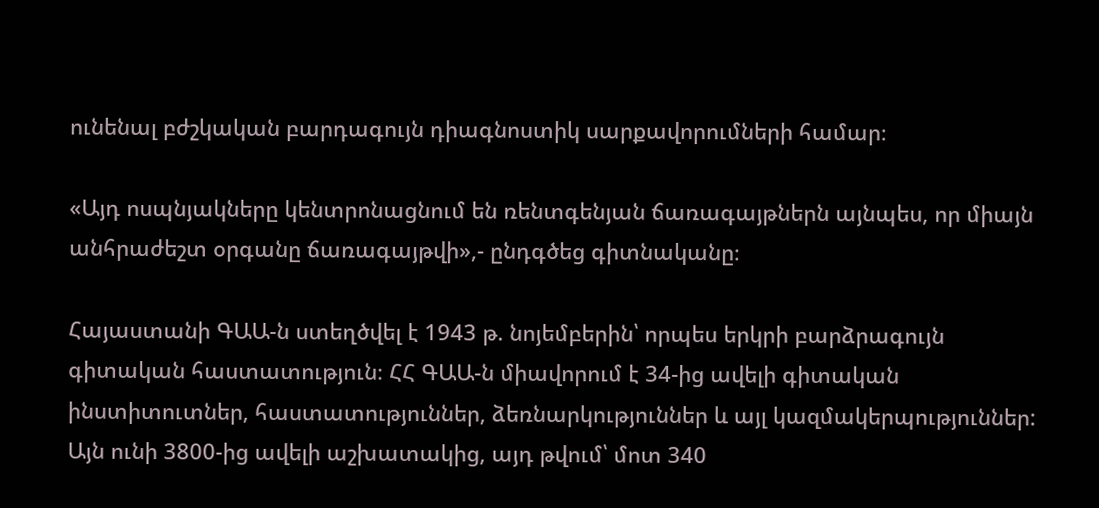ունենալ բժշկական բարդագույն դիագնոստիկ սարքավորումների համար։

«Այդ ոսպնյակները կենտրոնացնում են ռենտգենյան ճառագայթներն այնպես, որ միայն անհրաժեշտ օրգանը ճառագայթվի»,- ընդգծեց գիտնականը։

Հայաստանի ԳԱԱ-ն ստեղծվել է 1943 թ. նոյեմբերին՝ որպես երկրի բարձրագույն գիտական հաստատություն։ ՀՀ ԳԱԱ-ն միավորում է 34-ից ավելի գիտական ինստիտուտներ, հաստատություններ, ձեռնարկություններ և այլ կազմակերպություններ: Այն ունի 3800-ից ավելի աշխատակից, այդ թվում՝ մոտ 340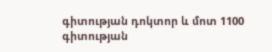գիտության դոկտոր և մոտ 1100 գիտության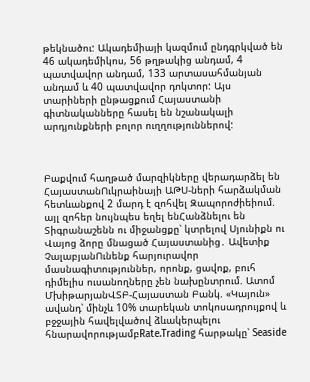թեկնածու: Ակադեմիայի կազմում ընդգրկված են 46 ակադեմիկոս, 56 թղթակից անդամ, 4 պատվավոր անդամ, 133 արտասահմանյան անդամ և 40 պատվավոր դոկտոր: Այս տարիների ընթացքում Հայաստանի գիտնականները հասել են նշանակալի արդյունքների բոլոր ուղղություններով:



Բաքվում հաղթած մարզիկները վերադարձել են ՀայաստանՈւկրաինայի ԱԹՍ-ների հարձակման հետևանքով 2 մարդ է զոհվել Զապորոժիեիում. այլ զոհեր նույնպես եղել ենՀանձնելու են Տիգրանաշենն ու միջանցքը՝ կտրելով Սյունիքն ու Վայոց ձորը մնացած Հայաստանից․ Ավետիք ՉալաբյանՈւնենք հարյուրավոր մասնագիտություններ, որոնք, ցավոք, բուհ դիմելիս ուսանողները չեն նախընտրում. Ատոմ ՄխիթարյանՎՏԲ-Հայաստան Բանկ. «Կայուն» ավանդ՝ մինչև 10% տարեկան տոկոսադրույքով և բջջային հավելվածով ձևակերպելու հնարավորությամբRate.Trading հարթակը՝ Seaside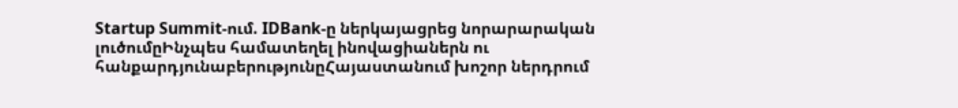Startup Summit-ում. IDBank-ը ներկայացրեց նորարարական լուծումըԻնչպես համատեղել ինովացիաներն ու հանքարդյունաբերությունըՀայաստանում խոշոր ներդրում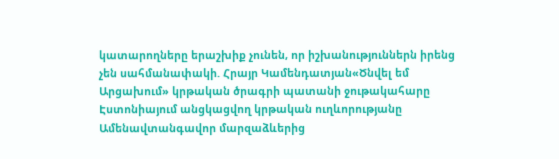կատարողները երաշխիք չունեն, որ իշխանություններն իրենց չեն սահմանափակի. Հրայր Կամենդատյան«Ծնվել եմ Արցախում» կրթական ծրագրի պատանի ջութակահարը Էստոնիայում անցկացվող կրթական ուղևորությանը Ամենավտանգավոր մարզաձևերից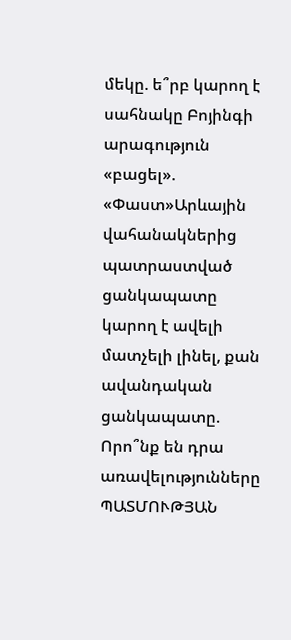մեկը. ե՞րբ կարող է սահնակը Բոյինգի արագություն «բացել». «Փաստ»Արևային վահանակներից պատրաստված ցանկապատը կարող է ավելի մատչելի լինել, քան ավանդական ցանկապատը. Որո՞նք են դրա առավելությունները ՊԱՏՄՈՒԹՅԱՆ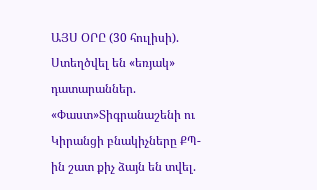ԱՅՍ ՕՐԸ (30 հուլիսի). Ստեղծվել են «եռյակ» դատարաններ. «Փաստ»Տիգրանաշենի ու Կիրանցի բնակիչները ՔՊ-ին շատ քիչ ձայն են տվել.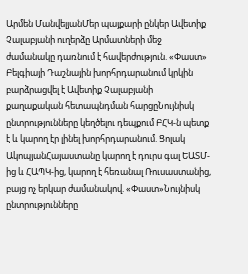Արմեն ՄանվելյանՄեր պայքարի ընկեր Ավետիք Չալաբյանի ուղերձը Արմատների մեջ ժամանակը դառնում է հավերժություն. «Փաստ» Բելգիայի Դաշնային խորհրդարանում կրկին բարձրացվել է Ավետիք Չալաբյանի քաղաքական հետապնդման հարցըՆույնիսկ ընտրությունները կեղծելու դեպքում ԲՀԿ-ն պետք է և կարող էր լինել խորհրդարանում. Ցոլակ ԱկոպյանՀայաստանը կարող է դուրս գալ ԵԱՏՄ-ից և ՀԱՊԿ-ից, կարող է հեռանալ Ռուսաստանից, բայց ոչ երկար ժամանակով. «Փաստ»Նույնիսկ ընտրությունները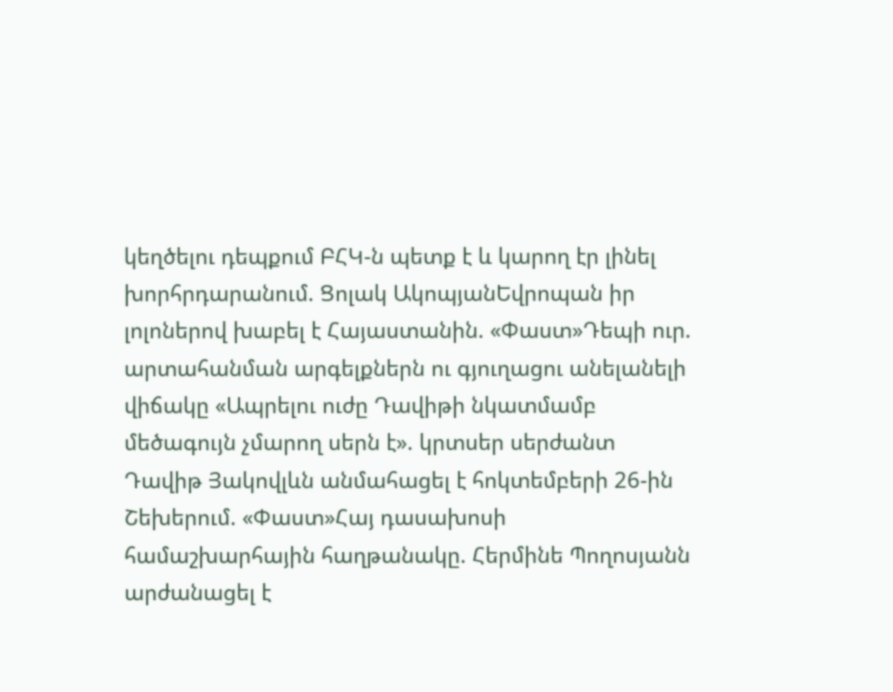կեղծելու դեպքում ԲՀԿ-ն պետք է և կարող էր լինել խորհրդարանում. Ցոլակ ԱկոպյանԵվրոպան իր լոլոներով խաբել է Հայաստանին. «Փաստ»Դեպի ուր. արտահանման արգելքներն ու գյուղացու անելանելի վիճակը «Ապրելու ուժը Դավիթի նկատմամբ մեծագույն չմարող սերն է». կրտսեր սերժանտ Դավիթ Յակովլևն անմահացել է հոկտեմբերի 26-ին Շեխերում. «Փաստ»Հայ դասախոսի համաշխարհային հաղթանակը. Հերմինե Պողոսյանն արժանացել է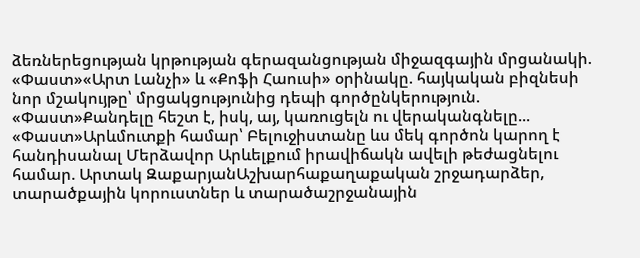ձեռներեցության կրթության գերազանցության միջազգային մրցանակի. «Փաստ»«Արտ Լանչի» և «Քոֆի Հաուսի» օրինակը. հայկական բիզնեսի նոր մշակույթը՝ մրցակցությունից դեպի գործընկերություն. «Փաստ»Քանդելը հեշտ է, իսկ, այ, կառուցելն ու վերականգնելը... «Փաստ»Արևմուտքի համար՝ Բելուջիստանը ևս մեկ գործոն կարող է հանդիսանալ Մերձավոր Արևելքում իրավիճակն ավելի թեժացնելու համար. Արտակ ԶաքարյանԱշխարհաքաղաքական շրջադարձեր, տարածքային կորուստներ և տարածաշրջանային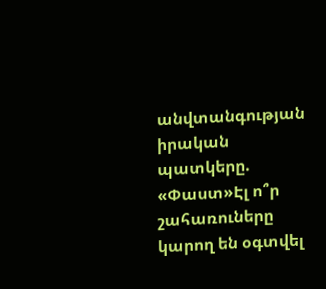անվտանգության իրական պատկերը. «Փաստ»Էլ ո՞ր շահառուները կարող են օգտվել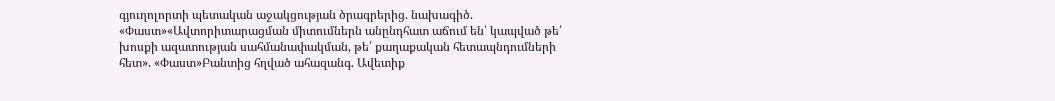գյուղոլորտի պետական աջակցության ծրագրերից. նախագիծ. «Փաստ»«Ավտորիտարացման միտումներն անընդհատ աճում են՝ կապված թե՛ խոսքի ազատության սահմանափակման, թե՛ քաղաքական հետապնդումների հետ». «Փաստ»Բանտից հղված ահազանգ. Ավետիք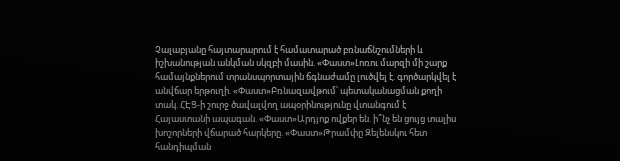Չալաբյանը հայտարարում է համատարած բռնաճնշումների և իշխանության անկման սկզբի մասին. «Փաստ»Լոռու մարզի մի շարք համայնքներում տրանսպորտային ճգնաժամը լուծվել է. գործարկվել է անվճար երթուղի. «Փաստ»Բռնազավթում՝ պետականացման քողի տակ. ՀԷՑ-ի շուրջ ծավալվող ապօրինությունը վտանգում է Հայաստանի ապագան. «Փաստ»Արդյոք ովքեր են. ի՞նչ են ցույց տալիս խոշորների վճարած հարկերը. «Փաստ»Թրամփը Զելենսկու հետ հանդիպման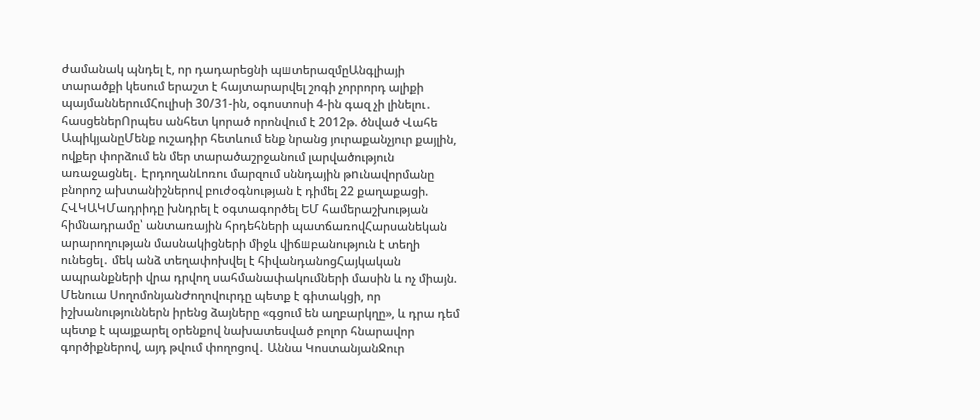ժամանակ պնդել է, որ դադարեցնի պшտերազմըԱնգլիայի տարածքի կեսում երաշտ է հայտարարվել շոգի չորրորդ ալիքի պայմաններումՀուլիսի 30/31-ին, օգոստոսի 4-ին գազ չի լինելու․ հասցեներՈրպես անհետ կորած որոնվում է 2012թ. ծնված Վահե ԱպիկյանըՄենք ուշադիր հետևում ենք նրանց յուրաքանչյուր քայլին, ովքեր փորձում են մեր տարածաշրջանում լարվածություն առաջացնել․ ԷրդողանԼոռու մարզում սննդային թnւնավորմանը բնորոշ ախտանիշներով բուժօգնության է դիմել 22 քաղաքացի. ՀՎԿԱԿՄադրիդը խնդրել է օգտագործել ԵՄ համերաշխության հիմնադրամը՝ անտառային հրդեհների պատճառովՀարսանեկան արարողության մասնակիցների միջև վիճшբանություն է տեղի ունեցել․ մեկ անձ տեղափոխվել է հիվանդանոցՀայկական ապրանքների վրա դրվող սահմանափակումների մասին և ոչ միայն. Մենուա ՍողոմոնյանԺողովուրդը պետք է գիտակցի, որ իշխանություններն իրենց ձայները «գցում են աղբարկղը», և դրա դեմ պետք է պայքարել օրենքով նախատեսված բոլոր հնարավոր գործիքներով, այդ թվում փողոցով․ Աննա ԿոստանյանՋուր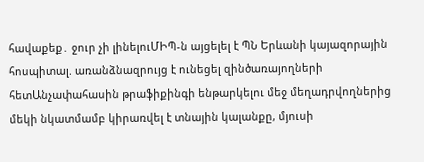հավաքեք․ ջուր չի լինելուՄԻՊ-ն այցելել է ՊՆ Երևանի կայազորային հոսպիտալ. առանձնազրույց է ունեցել զինծառայողների հետԱնչափահասին թրաֆիքինգի ենթարկելու մեջ մեղադրվողներից մեկի նկատմամբ կիրառվել է տնային կալանքը, մյուսի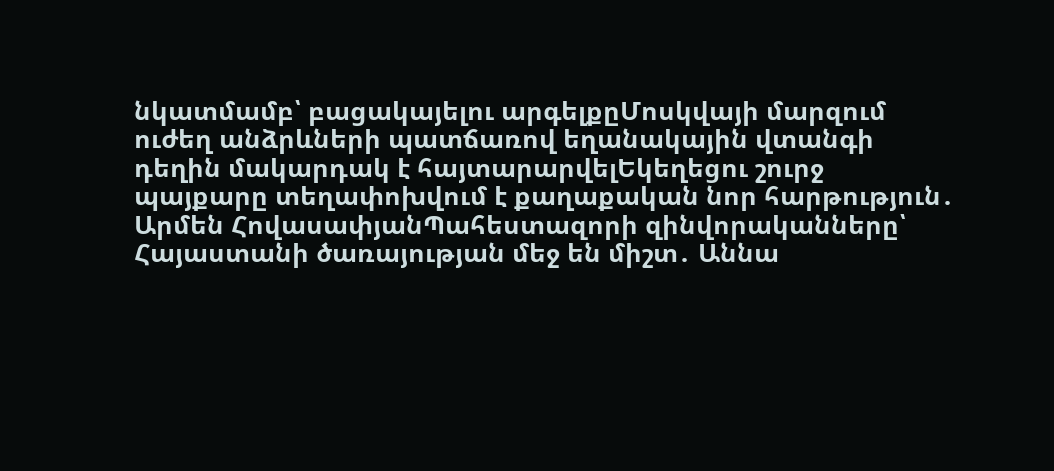նկատմամբ՝ բացակայելու արգելքըՄոսկվայի մարզում ուժեղ անձրևների պատճառով եղանակային վտանգի դեղին մակարդակ է հայտարարվելԵկեղեցու շուրջ պայքարը տեղափոխվում է քաղաքական նոր հարթություն․ Արմեն ՀովասափյանՊահեստազորի զինվորականները՝ Հայաստանի ծառայության մեջ են միշտ․ Աննա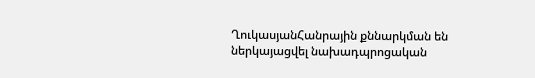ՂուկասյանՀանրային քննարկման են ներկայացվել նախադպրոցական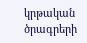կրթական ծրագրերի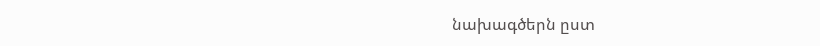նախագծերն ըստ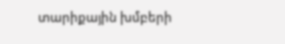տարիքային խմբերի